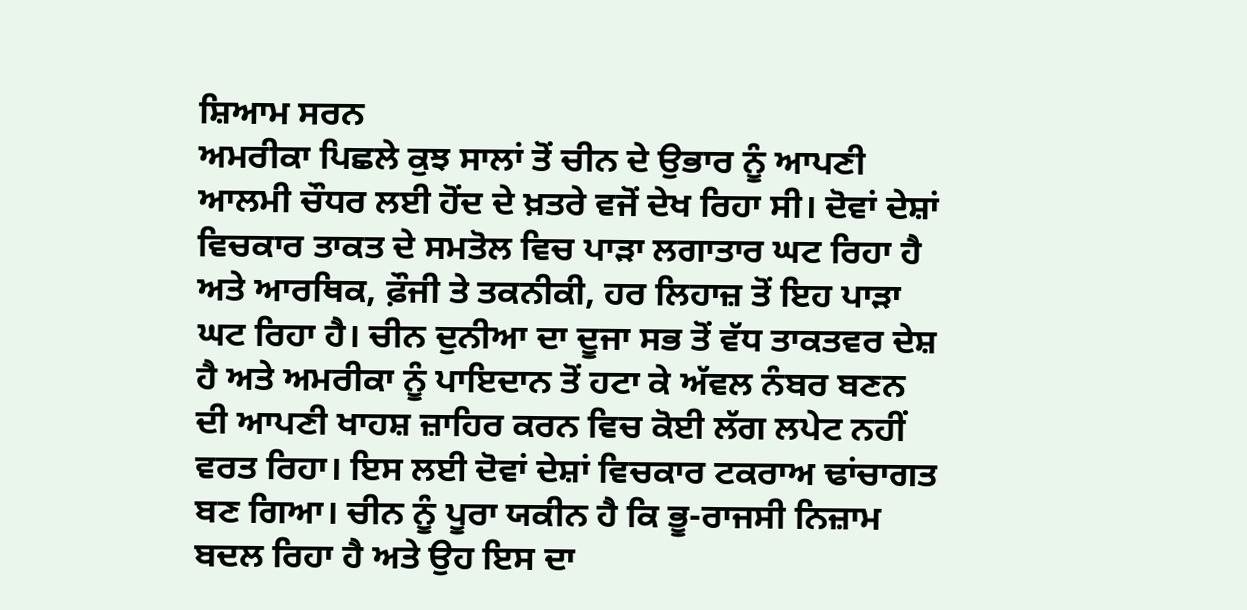ਸ਼ਿਆਮ ਸਰਨ
ਅਮਰੀਕਾ ਪਿਛਲੇ ਕੁਝ ਸਾਲਾਂ ਤੋਂ ਚੀਨ ਦੇ ਉਭਾਰ ਨੂੰ ਆਪਣੀ ਆਲਮੀ ਚੌਧਰ ਲਈ ਹੋਂਦ ਦੇ ਖ਼ਤਰੇ ਵਜੋਂ ਦੇਖ ਰਿਹਾ ਸੀ। ਦੋਵਾਂ ਦੇਸ਼ਾਂ ਵਿਚਕਾਰ ਤਾਕਤ ਦੇ ਸਮਤੋਲ ਵਿਚ ਪਾੜਾ ਲਗਾਤਾਰ ਘਟ ਰਿਹਾ ਹੈ ਅਤੇ ਆਰਥਿਕ, ਫ਼ੌਜੀ ਤੇ ਤਕਨੀਕੀ, ਹਰ ਲਿਹਾਜ਼ ਤੋਂ ਇਹ ਪਾੜਾ ਘਟ ਰਿਹਾ ਹੈ। ਚੀਨ ਦੁਨੀਆ ਦਾ ਦੂਜਾ ਸਭ ਤੋਂ ਵੱਧ ਤਾਕਤਵਰ ਦੇਸ਼ ਹੈ ਅਤੇ ਅਮਰੀਕਾ ਨੂੰ ਪਾਇਦਾਨ ਤੋਂ ਹਟਾ ਕੇ ਅੱਵਲ ਨੰਬਰ ਬਣਨ ਦੀ ਆਪਣੀ ਖਾਹਸ਼ ਜ਼ਾਹਿਰ ਕਰਨ ਵਿਚ ਕੋਈ ਲੱਗ ਲਪੇਟ ਨਹੀਂ ਵਰਤ ਰਿਹਾ। ਇਸ ਲਈ ਦੋਵਾਂ ਦੇਸ਼ਾਂ ਵਿਚਕਾਰ ਟਕਰਾਅ ਢਾਂਚਾਗਤ ਬਣ ਗਿਆ। ਚੀਨ ਨੂੰ ਪੂਰਾ ਯਕੀਨ ਹੈ ਕਿ ਭੂ-ਰਾਜਸੀ ਨਿਜ਼ਾਮ ਬਦਲ ਰਿਹਾ ਹੈ ਅਤੇ ਉਹ ਇਸ ਦਾ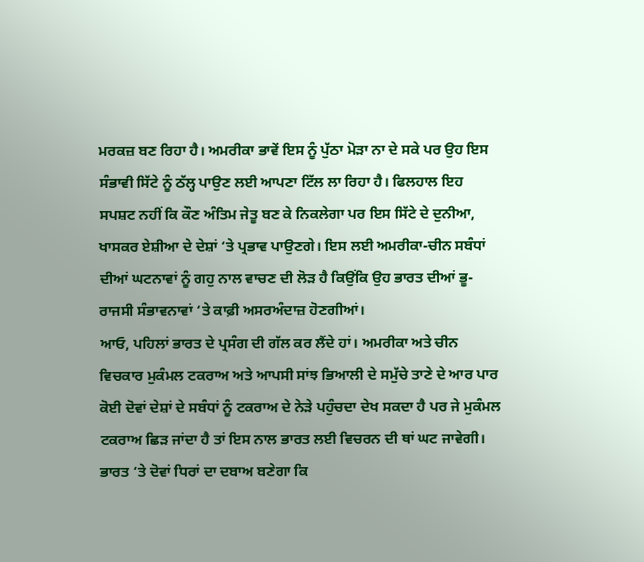ਮਰਕਜ਼ ਬਣ ਰਿਹਾ ਹੈ। ਅਮਰੀਕਾ ਭਾਵੇਂ ਇਸ ਨੂੰ ਪੁੱਠਾ ਮੋੜਾ ਨਾ ਦੇ ਸਕੇ ਪਰ ਉਹ ਇਸ ਸੰਭਾਵੀ ਸਿੱਟੇ ਨੂੰ ਠੱਲ੍ਹ ਪਾਉਣ ਲਈ ਆਪਣਾ ਟਿੱਲ ਲਾ ਰਿਹਾ ਹੈ। ਫਿਲਹਾਲ ਇਹ ਸਪਸ਼ਟ ਨਹੀਂ ਕਿ ਕੌਣ ਅੰਤਿਮ ਜੇਤੂ ਬਣ ਕੇ ਨਿਕਲੇਗਾ ਪਰ ਇਸ ਸਿੱਟੇ ਦੇ ਦੁਨੀਆ, ਖਾਸਕਰ ਏਸ਼ੀਆ ਦੇ ਦੇਸ਼ਾਂ ‘ਤੇ ਪ੍ਰਭਾਵ ਪਾਉਣਗੇ। ਇਸ ਲਈ ਅਮਰੀਕਾ-ਚੀਨ ਸਬੰਧਾਂ ਦੀਆਂ ਘਟਨਾਵਾਂ ਨੂੰ ਗਹੁ ਨਾਲ ਵਾਚਣ ਦੀ ਲੋੜ ਹੈ ਕਿਉਂਕਿ ਉਹ ਭਾਰਤ ਦੀਆਂ ਭੂ-ਰਾਜਸੀ ਸੰਭਾਵਨਾਵਾਂ ‘ਤੇ ਕਾਫ਼ੀ ਅਸਰਅੰਦਾਜ਼ ਹੋਣਗੀਆਂ।
ਆਓ, ਪਹਿਲਾਂ ਭਾਰਤ ਦੇ ਪ੍ਰਸੰਗ ਦੀ ਗੱਲ ਕਰ ਲੈਂਦੇ ਹਾਂ। ਅਮਰੀਕਾ ਅਤੇ ਚੀਨ ਵਿਚਕਾਰ ਮੁਕੰਮਲ ਟਕਰਾਅ ਅਤੇ ਆਪਸੀ ਸਾਂਝ ਭਿਆਲੀ ਦੇ ਸਮੁੱਚੇ ਤਾਣੇ ਦੇ ਆਰ ਪਾਰ ਕੋਈ ਦੋਵਾਂ ਦੇਸ਼ਾਂ ਦੇ ਸਬੰਧਾਂ ਨੂੰ ਟਕਰਾਅ ਦੇ ਨੇੜੇ ਪਹੁੰਚਦਾ ਦੇਖ ਸਕਦਾ ਹੈ ਪਰ ਜੇ ਮੁਕੰਮਲ ਟਕਰਾਅ ਛਿੜ ਜਾਂਦਾ ਹੈ ਤਾਂ ਇਸ ਨਾਲ ਭਾਰਤ ਲਈ ਵਿਚਰਨ ਦੀ ਥਾਂ ਘਟ ਜਾਵੇਗੀ। ਭਾਰਤ ‘ਤੇ ਦੋਵਾਂ ਧਿਰਾਂ ਦਾ ਦਬਾਅ ਬਣੇਗਾ ਕਿ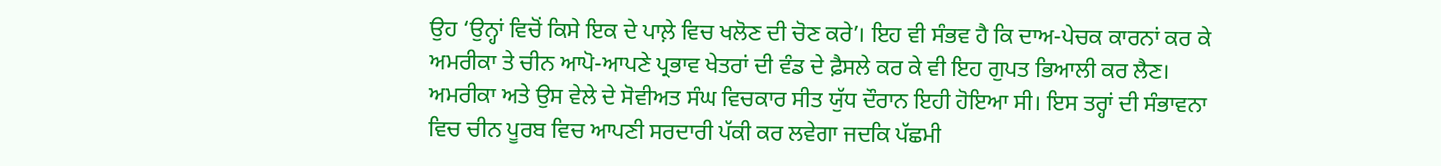ਉਹ ‘ਉਨ੍ਹਾਂ ਵਿਚੋਂ ਕਿਸੇ ਇਕ ਦੇ ਪਾਲ਼ੇ ਵਿਚ ਖਲੋਣ ਦੀ ਚੋਣ ਕਰੇ’। ਇਹ ਵੀ ਸੰਭਵ ਹੈ ਕਿ ਦਾਅ-ਪੇਚਕ ਕਾਰਨਾਂ ਕਰ ਕੇ ਅਮਰੀਕਾ ਤੇ ਚੀਨ ਆਪੋ-ਆਪਣੇ ਪ੍ਰਭਾਵ ਖੇਤਰਾਂ ਦੀ ਵੰਡ ਦੇ ਫ਼ੈਸਲੇ ਕਰ ਕੇ ਵੀ ਇਹ ਗੁਪਤ ਭਿਆਲੀ ਕਰ ਲੈਣ। ਅਮਰੀਕਾ ਅਤੇ ਉਸ ਵੇਲੇ ਦੇ ਸੋਵੀਅਤ ਸੰਘ ਵਿਚਕਾਰ ਸੀਤ ਯੁੱਧ ਦੌਰਾਨ ਇਹੀ ਹੋਇਆ ਸੀ। ਇਸ ਤਰ੍ਹਾਂ ਦੀ ਸੰਭਾਵਨਾ ਵਿਚ ਚੀਨ ਪੂਰਬ ਵਿਚ ਆਪਣੀ ਸਰਦਾਰੀ ਪੱਕੀ ਕਰ ਲਵੇਗਾ ਜਦਕਿ ਪੱਛਮੀ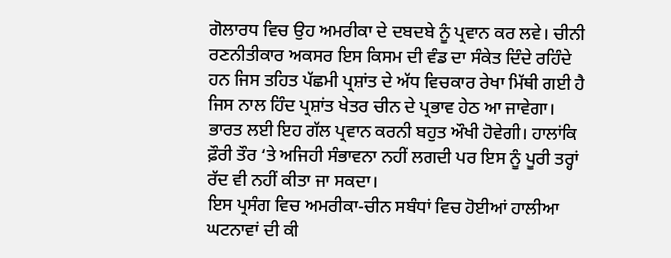ਗੋਲਾਰਧ ਵਿਚ ਉਹ ਅਮਰੀਕਾ ਦੇ ਦਬਦਬੇ ਨੂੰ ਪ੍ਰਵਾਨ ਕਰ ਲਵੇ। ਚੀਨੀ ਰਣਨੀਤੀਕਾਰ ਅਕਸਰ ਇਸ ਕਿਸਮ ਦੀ ਵੰਡ ਦਾ ਸੰਕੇਤ ਦਿੰਦੇ ਰਹਿੰਦੇ ਹਨ ਜਿਸ ਤਹਿਤ ਪੱਛਮੀ ਪ੍ਰਸ਼ਾਂਤ ਦੇ ਅੱਧ ਵਿਚਕਾਰ ਰੇਖਾ ਮਿੱਥੀ ਗਈ ਹੈ ਜਿਸ ਨਾਲ ਹਿੰਦ ਪ੍ਰਸ਼ਾਂਤ ਖੇਤਰ ਚੀਨ ਦੇ ਪ੍ਰਭਾਵ ਹੇਠ ਆ ਜਾਵੇਗਾ। ਭਾਰਤ ਲਈ ਇਹ ਗੱਲ ਪ੍ਰਵਾਨ ਕਰਨੀ ਬਹੁਤ ਔਖੀ ਹੋਵੇਗੀ। ਹਾਲਾਂਕਿ ਫ਼ੌਰੀ ਤੌਰ ‘ਤੇ ਅਜਿਹੀ ਸੰਭਾਵਨਾ ਨਹੀਂ ਲਗਦੀ ਪਰ ਇਸ ਨੂੰ ਪੂਰੀ ਤਰ੍ਹਾਂ ਰੱਦ ਵੀ ਨਹੀਂ ਕੀਤਾ ਜਾ ਸਕਦਾ।
ਇਸ ਪ੍ਰਸੰਗ ਵਿਚ ਅਮਰੀਕਾ-ਚੀਨ ਸਬੰਧਾਂ ਵਿਚ ਹੋਈਆਂ ਹਾਲੀਆ ਘਟਨਾਵਾਂ ਦੀ ਕੀ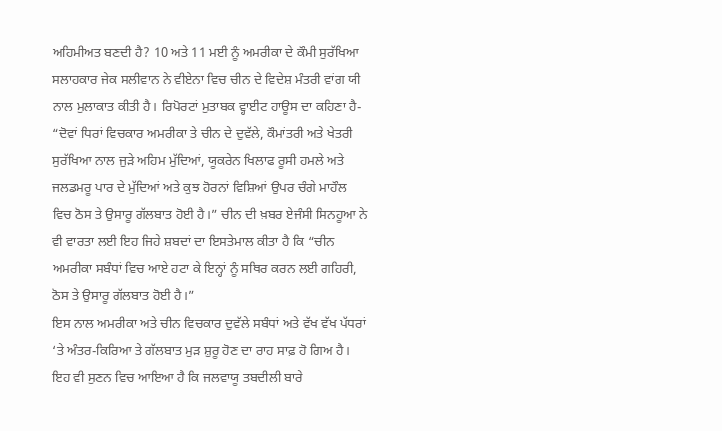ਅਹਿਮੀਅਤ ਬਣਦੀ ਹੈ? 10 ਅਤੇ 11 ਮਈ ਨੂੰ ਅਮਰੀਕਾ ਦੇ ਕੌਮੀ ਸੁਰੱਖਿਆ ਸਲਾਹਕਾਰ ਜੇਕ ਸਲੀਵਾਨ ਨੇ ਵੀਏਨਾ ਵਿਚ ਚੀਨ ਦੇ ਵਿਦੇਸ਼ ਮੰਤਰੀ ਵਾਂਗ ਯੀ ਨਾਲ ਮੁਲਾਕਾਤ ਕੀਤੀ ਹੈ। ਰਿਪੋਰਟਾਂ ਮੁਤਾਬਕ ਵ੍ਹਾਈਟ ਹਾਊਸ ਦਾ ਕਹਿਣਾ ਹੈ- “ਦੋਵਾਂ ਧਿਰਾਂ ਵਿਚਕਾਰ ਅਮਰੀਕਾ ਤੇ ਚੀਨ ਦੇ ਦੁਵੱਲੇ, ਕੌਮਾਂਤਰੀ ਅਤੇ ਖੇਤਰੀ ਸੁਰੱਖਿਆ ਨਾਲ ਜੁੜੇ ਅਹਿਮ ਮੁੱਦਿਆਂ, ਯੂਕਰੇਨ ਖਿਲਾਫ ਰੂਸੀ ਹਮਲੇ ਅਤੇ ਜਲਡਮਰੂ ਪਾਰ ਦੇ ਮੁੱਦਿਆਂ ਅਤੇ ਕੁਝ ਹੋਰਨਾਂ ਵਿਸ਼ਿਆਂ ਉਪਰ ਚੰਗੇ ਮਾਹੌਲ ਵਿਚ ਠੋਸ ਤੇ ਉਸਾਰੂ ਗੱਲਬਾਤ ਹੋਈ ਹੈ।” ਚੀਨ ਦੀ ਖ਼ਬਰ ਏਜੰਸੀ ਸਿਨਹੂਆ ਨੇ ਵੀ ਵਾਰਤਾ ਲਈ ਇਹ ਜਿਹੇ ਸ਼ਬਦਾਂ ਦਾ ਇਸਤੇਮਾਲ ਕੀਤਾ ਹੈ ਕਿ “ਚੀਨ ਅਮਰੀਕਾ ਸਬੰਧਾਂ ਵਿਚ ਆਏ ਹਟਾ ਕੇ ਇਨ੍ਹਾਂ ਨੂੰ ਸਥਿਰ ਕਰਨ ਲਈ ਗਹਿਰੀ, ਠੋਸ ਤੇ ਉਸਾਰੂ ਗੱਲਬਾਤ ਹੋਈ ਹੈ।”
ਇਸ ਨਾਲ ਅਮਰੀਕਾ ਅਤੇ ਚੀਨ ਵਿਚਕਾਰ ਦੁਵੱਲੇ ਸਬੰਧਾਂ ਅਤੇ ਵੱਖ ਵੱਖ ਪੱਧਰਾਂ ‘ਤੇ ਅੰਤਰ-ਕਿਰਿਆ ਤੇ ਗੱਲਬਾਤ ਮੁੜ ਸ਼ੁਰੂ ਹੋਣ ਦਾ ਰਾਹ ਸਾਫ਼ ਹੋ ਗਿਅ ਹੈ। ਇਹ ਵੀ ਸੁਣਨ ਵਿਚ ਆਇਆ ਹੈ ਕਿ ਜਲਵਾਯੂ ਤਬਦੀਲੀ ਬਾਰੇ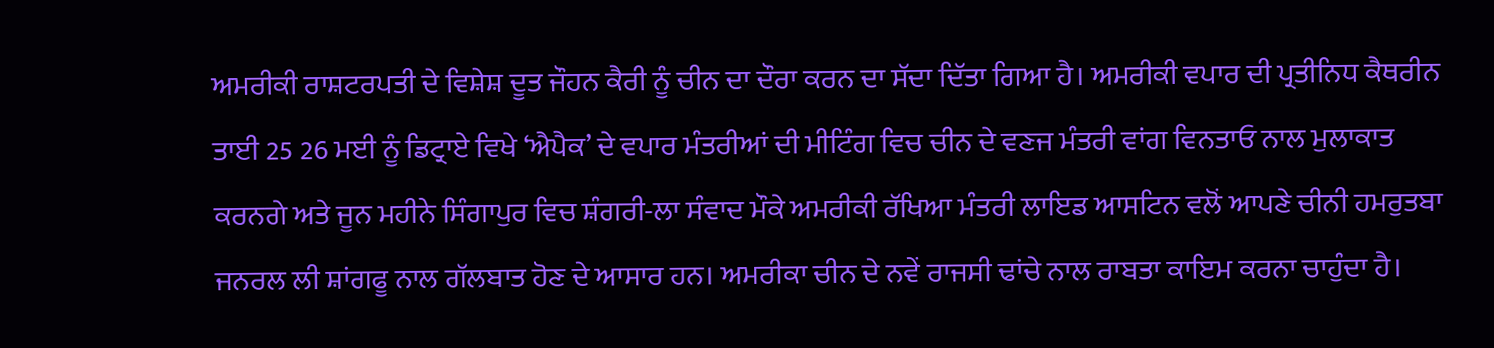ਅਮਰੀਕੀ ਰਾਸ਼ਟਰਪਤੀ ਦੇ ਵਿਸ਼ੇਸ਼ ਦੂਤ ਜੌਹਨ ਕੈਰੀ ਨੂੰ ਚੀਨ ਦਾ ਦੌਰਾ ਕਰਨ ਦਾ ਸੱਦਾ ਦਿੱਤਾ ਗਿਆ ਹੈ। ਅਮਰੀਕੀ ਵਪਾਰ ਦੀ ਪ੍ਰਤੀਨਿਧ ਕੈਥਰੀਨ ਤਾਈ 25 26 ਮਈ ਨੂੰ ਡਿਟ੍ਰਾਏ ਵਿਖੇ ‘ਐਪੈਕ’ ਦੇ ਵਪਾਰ ਮੰਤਰੀਆਂ ਦੀ ਮੀਟਿੰਗ ਵਿਚ ਚੀਨ ਦੇ ਵਣਜ ਮੰਤਰੀ ਵਾਂਗ ਵਿਨਤਾਓ ਨਾਲ ਮੁਲਾਕਾਤ ਕਰਨਗੇ ਅਤੇ ਜੂਨ ਮਹੀਨੇ ਸਿੰਗਾਪੁਰ ਵਿਚ ਸ਼ੰਗਰੀ-ਲਾ ਸੰਵਾਦ ਮੌਕੇ ਅਮਰੀਕੀ ਰੱਖਿਆ ਮੰਤਰੀ ਲਾਇਡ ਆਸਟਿਨ ਵਲੋਂ ਆਪਣੇ ਚੀਨੀ ਹਮਰੁਤਬਾ ਜਨਰਲ ਲੀ ਸ਼ਾਂਗਫੂ ਨਾਲ ਗੱਲਬਾਤ ਹੋਣ ਦੇ ਆਸਾਰ ਹਨ। ਅਮਰੀਕਾ ਚੀਨ ਦੇ ਨਵੇਂ ਰਾਜਸੀ ਢਾਂਚੇ ਨਾਲ ਰਾਬਤਾ ਕਾਇਮ ਕਰਨਾ ਚਾਹੁੰਦਾ ਹੈ।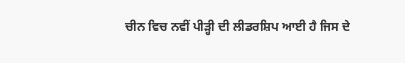ਚੀਨ ਵਿਚ ਨਵੀਂ ਪੀੜ੍ਹੀ ਦੀ ਲੀਡਰਸ਼ਿਪ ਆਈ ਹੈ ਜਿਸ ਦੇ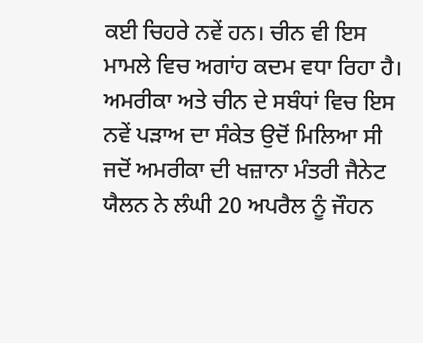ਕਈ ਚਿਹਰੇ ਨਵੇਂ ਹਨ। ਚੀਨ ਵੀ ਇਸ ਮਾਮਲੇ ਵਿਚ ਅਗਾਂਹ ਕਦਮ ਵਧਾ ਰਿਹਾ ਹੈ।
ਅਮਰੀਕਾ ਅਤੇ ਚੀਨ ਦੇ ਸਬੰਧਾਂ ਵਿਚ ਇਸ ਨਵੇਂ ਪੜਾਅ ਦਾ ਸੰਕੇਤ ਉਦੋਂ ਮਿਲਿਆ ਸੀ ਜਦੋਂ ਅਮਰੀਕਾ ਦੀ ਖਜ਼ਾਨਾ ਮੰਤਰੀ ਜੈਨੇਟ ਯੈਲਨ ਨੇ ਲੰਘੀ 20 ਅਪਰੈਲ ਨੂੰ ਜੌਹਨ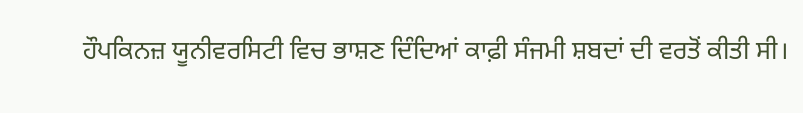ਹੌਪਕਿਨਜ਼ ਯੂਨੀਵਰਸਿਟੀ ਵਿਚ ਭਾਸ਼ਣ ਦਿੰਦਿਆਂ ਕਾਫ਼ੀ ਸੰਜਮੀ ਸ਼ਬਦਾਂ ਦੀ ਵਰਤੋਂ ਕੀਤੀ ਸੀ।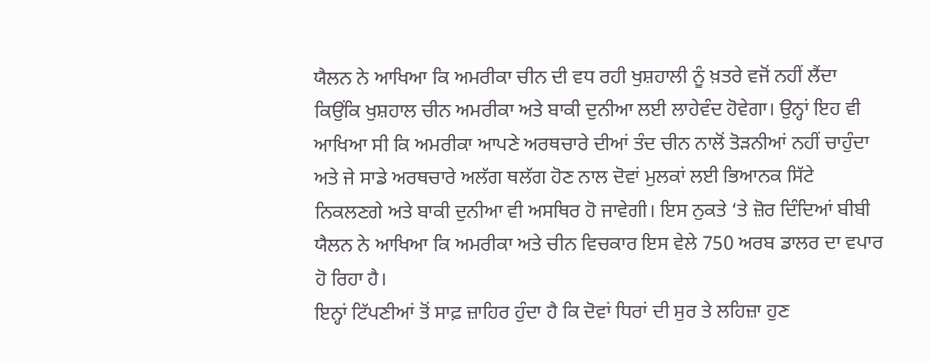ਯੈਲਨ ਨੇ ਆਖਿਆ ਕਿ ਅਮਰੀਕਾ ਚੀਨ ਦੀ ਵਧ ਰਹੀ ਖੁਸ਼ਹਾਲੀ ਨੂੰ ਖ਼ਤਰੇ ਵਜੋਂ ਨਹੀਂ ਲੈਂਦਾ ਕਿਉਂਕਿ ਖੁਸ਼ਹਾਲ ਚੀਨ ਅਮਰੀਕਾ ਅਤੇ ਬਾਕੀ ਦੁਨੀਆ ਲਈ ਲਾਹੇਵੰਦ ਹੋਵੇਗਾ। ਉਨ੍ਹਾਂ ਇਹ ਵੀ ਆਖਿਆ ਸੀ ਕਿ ਅਮਰੀਕਾ ਆਪਣੇ ਅਰਥਚਾਰੇ ਦੀਆਂ ਤੰਦ ਚੀਨ ਨਾਲੋਂ ਤੋੜਨੀਆਂ ਨਹੀਂ ਚਾਹੁੰਦਾ ਅਤੇ ਜੇ ਸਾਡੇ ਅਰਥਚਾਰੇ ਅਲੱਗ ਥਲੱਗ ਹੋਣ ਨਾਲ ਦੋਵਾਂ ਮੁਲਕਾਂ ਲਈ ਭਿਆਨਕ ਸਿੱਟੇ ਨਿਕਲਣਗੇ ਅਤੇ ਬਾਕੀ ਦੁਨੀਆ ਵੀ ਅਸਥਿਰ ਹੋ ਜਾਵੇਗੀ। ਇਸ ਨੁਕਤੇ ‘ਤੇ ਜ਼ੋਰ ਦਿੰਦਿਆਂ ਬੀਬੀ ਯੈਲਨ ਨੇ ਆਖਿਆ ਕਿ ਅਮਰੀਕਾ ਅਤੇ ਚੀਨ ਵਿਚਕਾਰ ਇਸ ਵੇਲੇ 750 ਅਰਬ ਡਾਲਰ ਦਾ ਵਪਾਰ ਹੋ ਰਿਹਾ ਹੈ।
ਇਨ੍ਹਾਂ ਟਿੱਪਣੀਆਂ ਤੋਂ ਸਾਫ਼ ਜ਼ਾਹਿਰ ਹੁੰਦਾ ਹੈ ਕਿ ਦੋਵਾਂ ਧਿਰਾਂ ਦੀ ਸੁਰ ਤੇ ਲਹਿਜ਼ਾ ਹੁਣ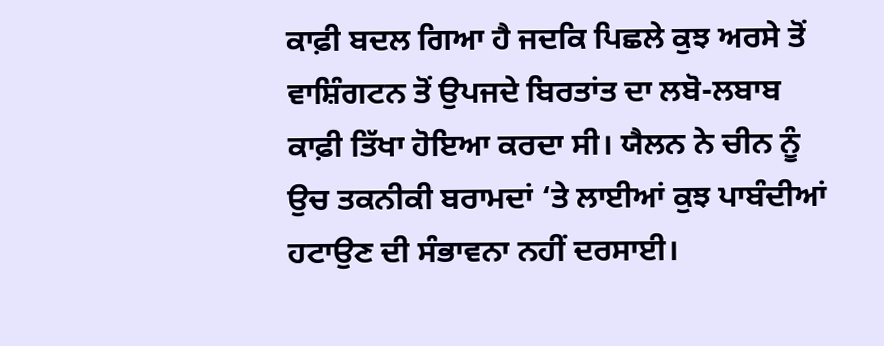ਕਾਫ਼ੀ ਬਦਲ ਗਿਆ ਹੈ ਜਦਕਿ ਪਿਛਲੇ ਕੁਝ ਅਰਸੇ ਤੋਂ ਵਾਸ਼ਿੰਗਟਨ ਤੋਂ ਉਪਜਦੇ ਬਿਰਤਾਂਤ ਦਾ ਲਬੋ-ਲਬਾਬ ਕਾਫ਼ੀ ਤਿੱਖਾ ਹੋਇਆ ਕਰਦਾ ਸੀ। ਯੈਲਨ ਨੇ ਚੀਨ ਨੂੰ ਉਚ ਤਕਨੀਕੀ ਬਰਾਮਦਾਂ ‘ਤੇ ਲਾਈਆਂ ਕੁਝ ਪਾਬੰਦੀਆਂ ਹਟਾਉਣ ਦੀ ਸੰਭਾਵਨਾ ਨਹੀਂ ਦਰਸਾਈ।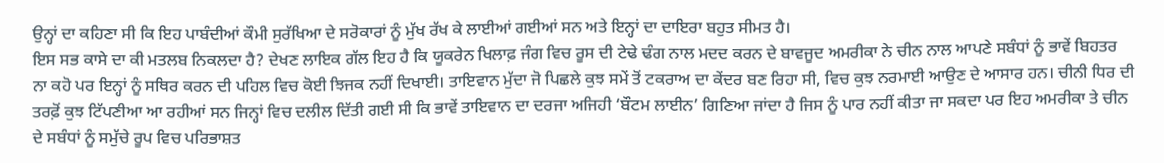ਉਨ੍ਹਾਂ ਦਾ ਕਹਿਣਾ ਸੀ ਕਿ ਇਹ ਪਾਬੰਦੀਆਂ ਕੌਮੀ ਸੁਰੱਖਿਆ ਦੇ ਸਰੋਕਾਰਾਂ ਨੂੰ ਮੁੱਖ ਰੱਖ ਕੇ ਲਾਈਆਂ ਗਈਆਂ ਸਨ ਅਤੇ ਇਨ੍ਹਾਂ ਦਾ ਦਾਇਰਾ ਬਹੁਤ ਸੀਮਤ ਹੈ।
ਇਸ ਸਭ ਕਾਸੇ ਦਾ ਕੀ ਮਤਲਬ ਨਿਕਲਦਾ ਹੈ? ਦੇਖਣ ਲਾਇਕ ਗੱਲ ਇਹ ਹੈ ਕਿ ਯੂਕਰੇਨ ਖਿਲਾਫ਼ ਜੰਗ ਵਿਚ ਰੂਸ ਦੀ ਟੇਢੇ ਢੰਗ ਨਾਲ ਮਦਦ ਕਰਨ ਦੇ ਬਾਵਜੂਦ ਅਮਰੀਕਾ ਨੇ ਚੀਨ ਨਾਲ ਆਪਣੇ ਸਬੰਧਾਂ ਨੂੰ ਭਾਵੇਂ ਬਿਹਤਰ ਨਾ ਕਹੋ ਪਰ ਇਨ੍ਹਾਂ ਨੂੰ ਸਥਿਰ ਕਰਨ ਦੀ ਪਹਿਲ ਵਿਚ ਕੋਈ ਝਿਜਕ ਨਹੀਂ ਦਿਖਾਈ। ਤਾਇਵਾਨ ਮੁੱਦਾ ਜੋ ਪਿਛਲੇ ਕੁਝ ਸਮੇਂ ਤੋਂ ਟਕਰਾਅ ਦਾ ਕੇਂਦਰ ਬਣ ਰਿਹਾ ਸੀ, ਵਿਚ ਕੁਝ ਨਰਮਾਈ ਆਉਣ ਦੇ ਆਸਾਰ ਹਨ। ਚੀਨੀ ਧਿਰ ਦੀ ਤਰਫ਼ੋਂ ਕੁਝ ਟਿੱਪਣੀਆ ਆ ਰਹੀਆਂ ਸਨ ਜਿਨ੍ਹਾਂ ਵਿਚ ਦਲੀਲ ਦਿੱਤੀ ਗਈ ਸੀ ਕਿ ਭਾਵੇਂ ਤਾਇਵਾਨ ਦਾ ਦਰਜਾ ਅਜਿਹੀ ‘ਬੌਟਮ ਲਾਈਨ’ ਗਿਣਿਆ ਜਾਂਦਾ ਹੈ ਜਿਸ ਨੂੰ ਪਾਰ ਨਹੀਂ ਕੀਤਾ ਜਾ ਸਕਦਾ ਪਰ ਇਹ ਅਮਰੀਕਾ ਤੇ ਚੀਨ ਦੇ ਸਬੰਧਾਂ ਨੂੰ ਸਮੁੱਚੇ ਰੂਪ ਵਿਚ ਪਰਿਭਾਸ਼ਤ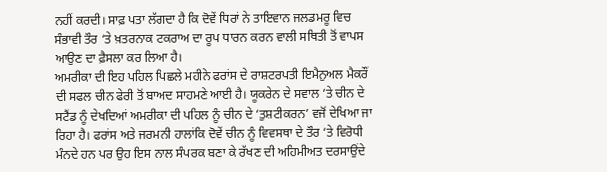ਨਹੀਂ ਕਰਦੀ। ਸਾਫ਼ ਪਤਾ ਲੱਗਦਾ ਹੈ ਕਿ ਦੋਵੇਂ ਧਿਰਾਂ ਨੇ ਤਾਇਵਾਨ ਜਲਡਮਰੂ ਵਿਚ ਸੰਭਾਵੀ ਤੌਰ ‘ਤੇ ਖ਼ਤਰਨਾਕ ਟਕਰਾਅ ਦਾ ਰੂਪ ਧਾਰਨ ਕਰਨ ਵਾਲੀ ਸਥਿਤੀ ਤੋਂ ਵਾਪਸ ਆਉਣ ਦਾ ਫ਼ੈਸਲਾ ਕਰ ਲਿਆ ਹੈ।
ਅਮਰੀਕਾ ਦੀ ਇਹ ਪਹਿਲ ਪਿਛਲੇ ਮਹੀਨੇ ਫਰਾਂਸ ਦੇ ਰਾਸ਼ਟਰਪਤੀ ਇਮੈਨੁਅਲ ਮੈਕਰੌਂ ਦੀ ਸਫਲ ਚੀਨ ਫੇਰੀ ਤੋਂ ਬਾਅਦ ਸਾਹਮਣੇ ਆਈ ਹੈ। ਯੂਕਰੇਨ ਦੇ ਸਵਾਲ ‘ਤੇ ਚੀਨ ਦੇ ਸਟੈਂਡ ਨੂੰ ਦੇਖਦਿਆਂ ਅਮਰੀਕਾ ਦੀ ਪਹਿਲ ਨੂੰ ਚੀਨ ਦੇ ‘ਤੁਸ਼ਟੀਕਰਨ’ ਵਜੋਂ ਦੇਖਿਆ ਜਾ ਰਿਹਾ ਹੈ। ਫਰਾਂਸ ਅਤੇ ਜਰਮਨੀ ਹਾਲਾਂਕਿ ਦੋਵੇਂ ਚੀਨ ਨੂੰ ਵਿਵਸਥਾ ਦੇ ਤੌਰ ‘ਤੇ ਵਿਰੋਧੀ ਮੰਨਦੇ ਹਨ ਪਰ ਉਹ ਇਸ ਨਾਲ ਸੰਪਰਕ ਬਣਾ ਕੇ ਰੱਖਣ ਦੀ ਅਹਿਮੀਅਤ ਦਰਸਾਉਂਦੇ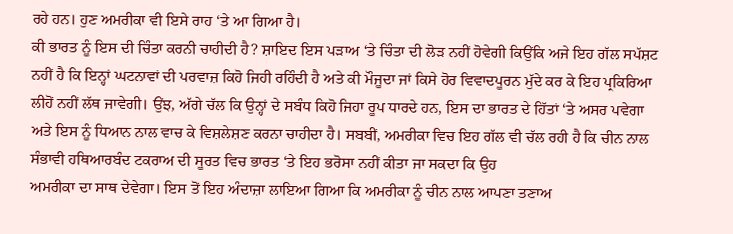ਰਹੇ ਹਨ। ਹੁਣ ਅਮਰੀਕਾ ਵੀ ਇਸੇ ਰਾਹ ‘ਤੇ ਆ ਗਿਆ ਹੈ।
ਕੀ ਭਾਰਤ ਨੂੰ ਇਸ ਦੀ ਚਿੰਤਾ ਕਰਨੀ ਚਾਹੀਦੀ ਹੈ? ਸ਼ਾਇਦ ਇਸ ਪੜਾਅ ‘ਤੇ ਚਿੰਤਾ ਦੀ ਲੋੜ ਨਹੀਂ ਹੋਵੇਗੀ ਕਿਉਂਕਿ ਅਜੇ ਇਹ ਗੱਲ ਸਪੱਸ਼ਟ ਨਹੀਂ ਹੈ ਕਿ ਇਨ੍ਹਾਂ ਘਟਨਾਵਾਂ ਦੀ ਪਰਵਾਜ਼ ਕਿਹੋ ਜਿਹੀ ਰਹਿੰਦੀ ਹੈ ਅਤੇ ਕੀ ਮੌਜੂਦਾ ਜਾਂ ਕਿਸੇ ਹੋਰ ਵਿਵਾਦਪੂਰਨ ਮੁੱਦੇ ਕਰ ਕੇ ਇਹ ਪ੍ਰਕਿਰਿਆ ਲੀਹੋਂ ਨਹੀਂ ਲੱਥ ਜਾਵੇਗੀ। ਉਂਝ, ਅੱਗੇ ਚੱਲ ਕਿ ਉਨ੍ਹਾਂ ਦੇ ਸਬੰਧ ਕਿਹੋ ਜਿਹਾ ਰੂਪ ਧਾਰਦੇ ਹਨ, ਇਸ ਦਾ ਭਾਰਤ ਦੇ ਹਿੱਤਾਂ ‘ਤੇ ਅਸਰ ਪਵੇਗਾ ਅਤੇ ਇਸ ਨੂੰ ਧਿਆਨ ਨਾਲ ਵਾਚ ਕੇ ਵਿਸ਼ਲੇਸ਼ਣ ਕਰਨਾ ਚਾਹੀਦਾ ਹੈ। ਸਬਬੀਂ, ਅਮਰੀਕਾ ਵਿਚ ਇਹ ਗੱਲ ਵੀ ਚੱਲ ਰਹੀ ਹੈ ਕਿ ਚੀਨ ਨਾਲ ਸੰਭਾਵੀ ਹਥਿਆਰਬੰਦ ਟਕਰਾਅ ਦੀ ਸੂਰਤ ਵਿਚ ਭਾਰਤ ‘ਤੇ ਇਹ ਭਰੋਸਾ ਨਹੀਂ ਕੀਤਾ ਜਾ ਸਕਦਾ ਕਿ ਉਹ
ਅਮਰੀਕਾ ਦਾ ਸਾਥ ਦੇਵੇਗਾ। ਇਸ ਤੋਂ ਇਹ ਅੰਦਾਜ਼ਾ ਲਾਇਆ ਗਿਆ ਕਿ ਅਮਰੀਕਾ ਨੂੰ ਚੀਨ ਨਾਲ ਆਪਣਾ ਤਣਾਅ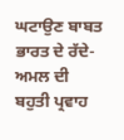ਘਟਾਉਣ ਬਾਬਤ ਭਾਰਤ ਦੇ ਰੱਦੇ-ਅਮਲ ਦੀ ਬਹੁਤੀ ਪ੍ਰਵਾਹ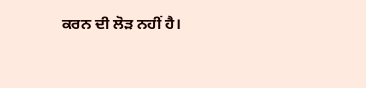ਕਰਨ ਦੀ ਲੋੜ ਨਹੀਂ ਹੈ।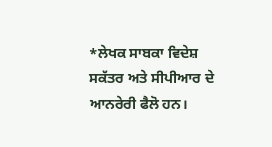*ਲੇਖਕ ਸਾਬਕਾ ਵਿਦੇਸ਼ ਸਕੱਤਰ ਅਤੇ ਸੀਪੀਆਰ ਦੇ ਆਨਰੇਰੀ ਫੈਲੋ ਹਨ।